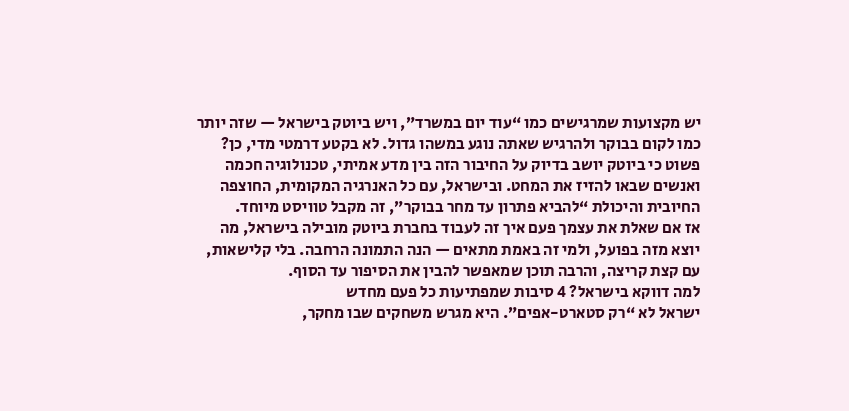יש מקצועות שמרגישים כמו “עוד יום במשרד”, ויש ביוטק בישראל — שזה יותר כמו לקום בבוקר ולהרגיש שאתה נוגע במשהו גדול. לא בקטע דרמטי מדי, כן? פשוט כי ביוטק יושב בדיוק על החיבור הזה בין מדע אמיתי, טכנולוגיה חכמה ואנשים שבאו להזיז את המחט. ובישראל, עם כל האנרגיה המקומית, החוצפה החיובית והיכולת “להביא פתרון עד מחר בבוקר”, זה מקבל טוויסט מיוחד.
אז אם שאלת את עצמך פעם איך זה לעבוד בחברת ביוטק מובילה בישראל, מה יוצא מזה בפועל, ולמי זה באמת מתאים — הנה התמונה הרחבה. בלי קלישאות, עם קצת קריצה, והרבה תוכן שמאפשר להבין את הסיפור עד הסוף.
למה דווקא בישראל? 4 סיבות שמפתיעות כל פעם מחדש
ישראל לא “רק סטארט-אפים”. היא מגרש משחקים שבו מחקר,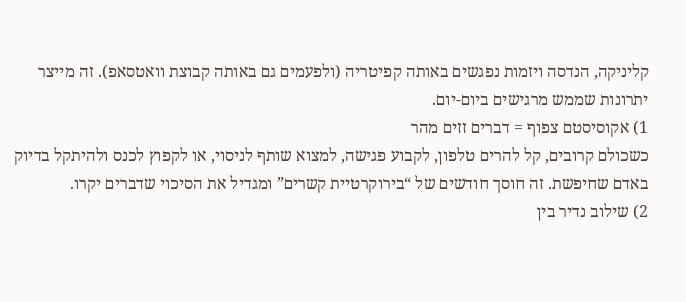קליניקה, הנדסה ויזמות נפגשים באותה קפיטריה (ולפעמים גם באותה קבוצת וואטסאפ). זה מייצר יתרונות שממש מרגישים ביום-יום.
1) אקוסיסטם צפוף = דברים זזים מהר
כשכולם קרובים, קל להרים טלפון, לקבוע פגישה, למצוא שותף לניסוי, או לקפוץ לכנס ולהיתקל בדיוק באדם שחיפשת. זה חוסך חודשים של “בירוקרטיית קשרים” ומגדיל את הסיכוי שדברים יקרו.
2) שילוב נדיר בין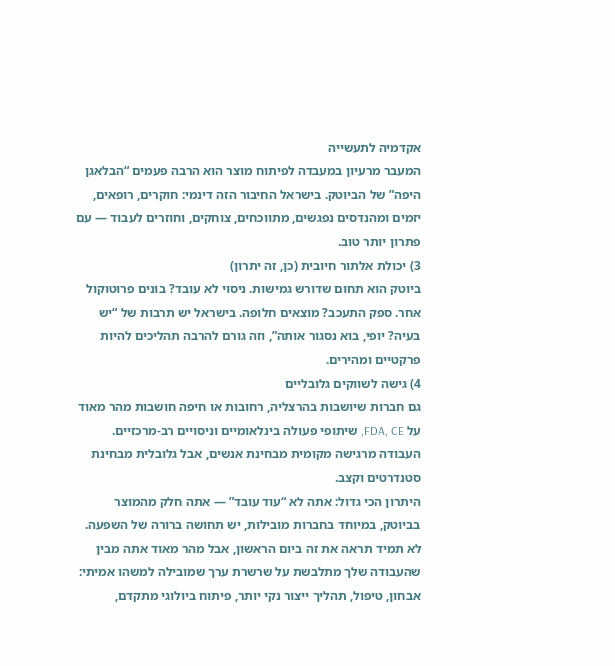אקדמיה לתעשייה
המעבר מרעיון במעבדה לפיתוח מוצר הוא הרבה פעמים “הבלאגן היפה” של הביוטק. בישראל החיבור הזה דינמי: חוקרים, רופאים, יזמים ומהנדסים נפגשים, מתווכחים, צוחקים, וחוזרים לעבוד — עם פתרון יותר טוב.
3) יכולת אלתור חיובית (כן, זה יתרון)
ביוטק הוא תחום שדורש גמישות. ניסוי לא עובד? בונים פרוטוקול אחר. ספק התעכב? מוצאים חלופה. בישראל יש תרבות של “יש בעיה? יופי, בוא נסגור אותה”, וזה גורם להרבה תהליכים להיות פרקטיים ומהירים.
4) גישה לשווקים גלובליים
גם חברות שיושבות בהרצליה, רחובות או חיפה חושבות מהר מאוד על FDA, CE, שיתופי פעולה בינלאומיים וניסויים רב-מרכזיים. העבודה מרגישה מקומית מבחינת אנשים, אבל גלובלית מבחינת סטנדרטים וקצב.
היתרון הכי גדול: אתה לא “עוד עובד” — אתה חלק מהמוצר
בביוטק, במיוחד בחברות מובילות, יש תחושה ברורה של השפעה. לא תמיד תראה את זה ביום הראשון, אבל מהר מאוד אתה מבין שהעבודה שלך מתלבשת על שרשרת ערך שמובילה למשהו אמיתי: אבחון, טיפול, תהליך ייצור נקי יותר, פיתוח ביולוגי מתקדם,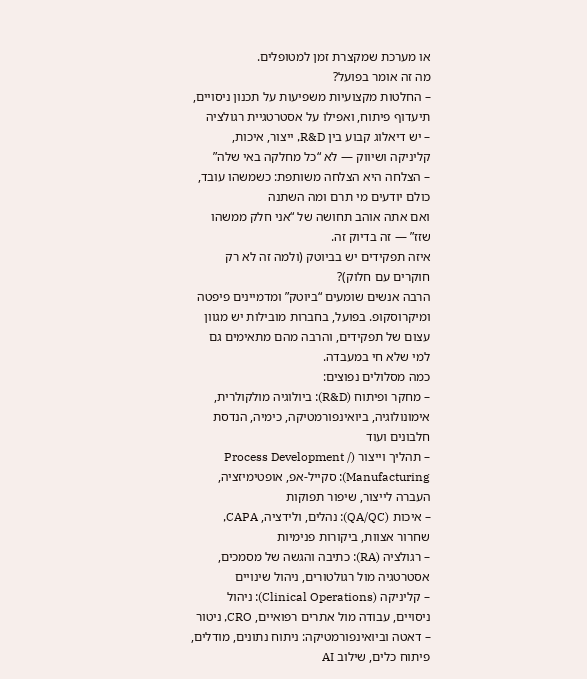או מערכת שמקצרת זמן למטופלים.
מה זה אומר בפועל?
– החלטות מקצועיות משפיעות על תכנון ניסויים, תיעדוף פיתוח, ואפילו על אסטרטגיית רגולציה
– יש דיאלוג קבוע בין R&D, ייצור, איכות, קליניקה ושיווק — לא “כל מחלקה באי שלה”
– הצלחה היא הצלחה משותפת: כשמשהו עובד, כולם יודעים מי תרם ומה השתנה
ואם אתה אוהב תחושה של “אני חלק ממשהו שזז” — זה בדיוק זה.
איזה תפקידים יש בביוטק (ולמה זה לא רק חוקרים עם חלוק)?
הרבה אנשים שומעים “ביוטק” ומדמיינים פיפטה ומיקרוסקופ. בפועל, בחברות מובילות יש מגוון עצום של תפקידים, והרבה מהם מתאימים גם למי שלא חי במעבדה.
כמה מסלולים נפוצים:
– מחקר ופיתוח (R&D): ביולוגיה מולקולרית, אימונולוגיה, ביואינפורמטיקה, כימיה, הנדסת חלבונים ועוד
– תהליך וייצור (Process Development / Manufacturing): סקייל-אפ, אופטימיזציה, העברה לייצור, שיפור תפוקות
– איכות (QA/QC): נהלים, ולידציה, CAPA, שחרור אצוות, ביקורות פנימיות
– רגולציה (RA): כתיבה והגשה של מסמכים, אסטרטגיה מול רגולטורים, ניהול שינויים
– קליניקה (Clinical Operations): ניהול ניסויים, עבודה מול אתרים רפואיים, CRO, ניטור
– דאטה וביואינפורמטיקה: ניתוח נתונים, מודלים, פיתוח כלים, שילוב AI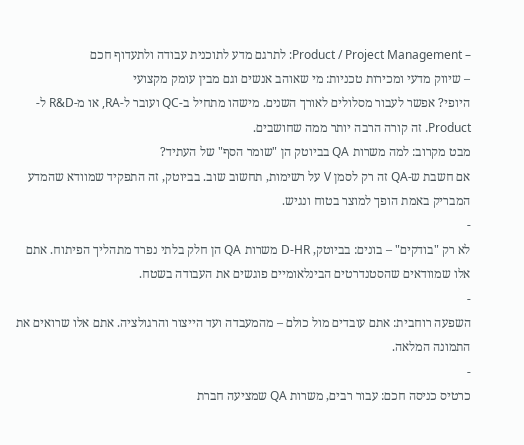– Product / Project Management: לתרגם מדע לתוכנית עבודה ולתעדוף חכם
– שיווק מדעי ומכירות טכניות: מי שאוהב אנשים וגם מבין עומק מקצועי
היופי? אפשר לעבור מסלולים לאורך השנים. מישהו מתחיל ב-QC ועובר ל-RA, או מ-R&D ל-Product. זה קורה הרבה יותר ממה שחושבים.
מבט מקרוב: למה משרות QA בביוטק הן "שומר הסף" של העתיד?
אם חשבת ש-QA זה רק לסמן V על רשימות, תחשוב שוב. בביוטק, זה התפקיד שמוודא שהמדע המבריק באמת הופך למוצר בטוח ונגיש.
-
לא רק "בודקים" – בונים: בביוטק, D-HR משרות QA הן חלק בלתי נפרד מתהליך הפיתוח. אתם אלו שמוודאים שהסטנדרטים הבינלאומיים פוגשים את העבודה בשטח.
-
השפעה רוחבית: אתם עובדים מול כולם – מהמעבדה ועד הייצור והרגולציה. אתם אלו שרואים את התמונה המלאה.
-
כרטיס כניסה חכם: עבור רבים, משרות QA שמציעה חברת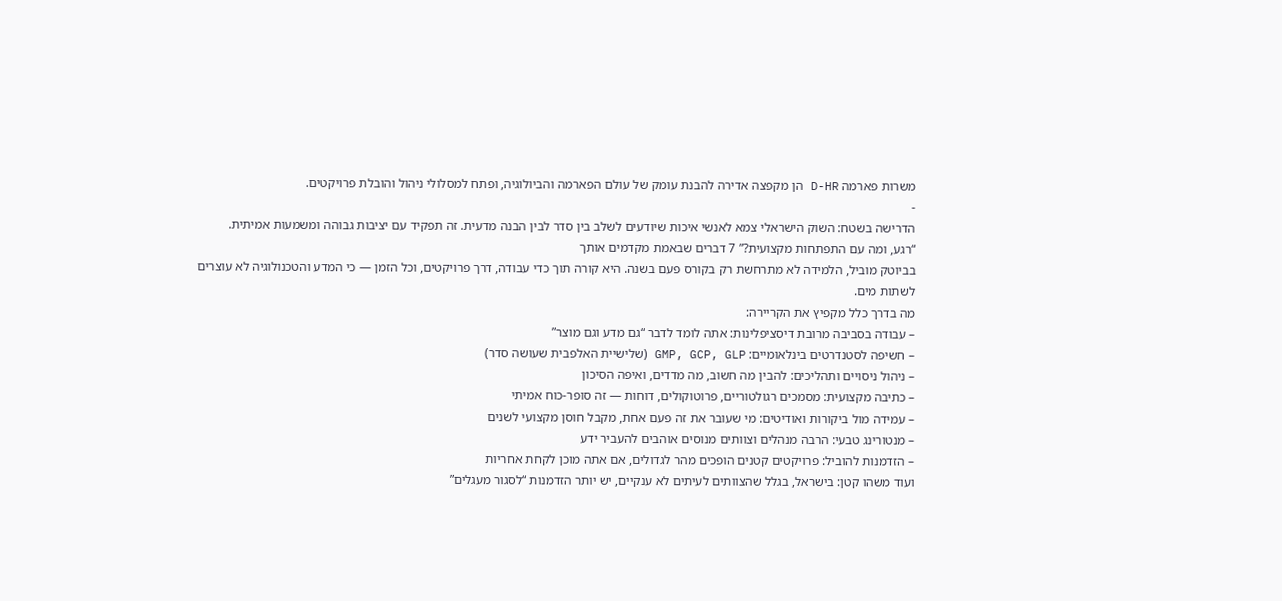משרות פארמה D-HR הן מקפצה אדירה להבנת עומק של עולם הפארמה והביולוגיה, ופתח למסלולי ניהול והובלת פרויקטים.
-
הדרישה בשטח: השוק הישראלי צמא לאנשי איכות שיודעים לשלב בין סדר לבין הבנה מדעית. זה תפקיד עם יציבות גבוהה ומשמעות אמיתית.
“רגע, ומה עם התפתחות מקצועית?” 7 דברים שבאמת מקדמים אותך
בביוטק מוביל, הלמידה לא מתרחשת רק בקורס פעם בשנה. היא קורה תוך כדי עבודה, דרך פרויקטים, וכל הזמן — כי המדע והטכנולוגיה לא עוצרים לשתות מים.
מה בדרך כלל מקפיץ את הקריירה:
– עבודה בסביבה מרובת דיסציפלינות: אתה לומד לדבר “גם מדע וגם מוצר”
– חשיפה לסטנדרטים בינלאומיים: GMP, GCP, GLP (שלישיית האלפבית שעושה סדר)
– ניהול ניסויים ותהליכים: להבין מה חשוב, מה מדדים, ואיפה הסיכון
– כתיבה מקצועית: מסמכים רגולטוריים, פרוטוקולים, דוחות — זה סופר-כוח אמיתי
– עמידה מול ביקורות ואודיטים: מי שעובר את זה פעם אחת, מקבל חוסן מקצועי לשנים
– מנטורינג טבעי: הרבה מנהלים וצוותים מנוסים אוהבים להעביר ידע
– הזדמנות להוביל: פרויקטים קטנים הופכים מהר לגדולים, אם אתה מוכן לקחת אחריות
ועוד משהו קטן: בישראל, בגלל שהצוותים לעיתים לא ענקיים, יש יותר הזדמנות “לסגור מעגלים”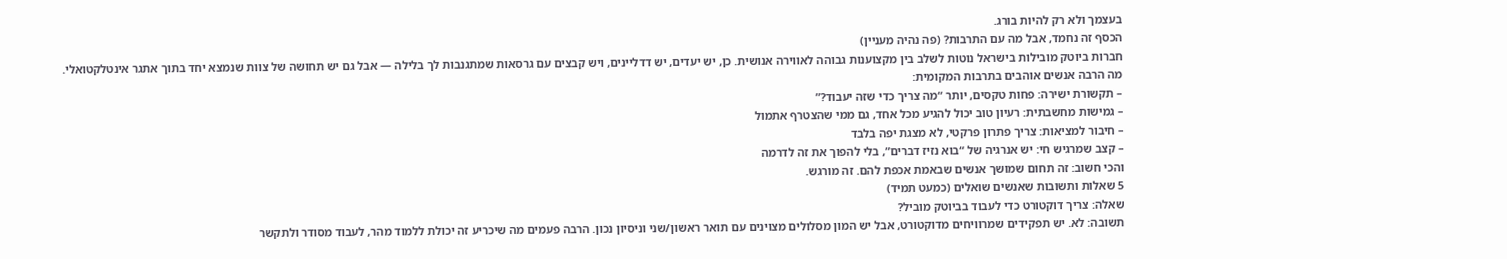בעצמך ולא רק להיות בורג.
הכסף זה נחמד, אבל מה עם התרבות? (פה נהיה מעניין)
חברות ביוטק מובילות בישראל נוטות לשלב בין מקצוענות גבוהה לאווירה אנושית. כן, יש יעדים, יש דדליינים, ויש קבצים עם גרסאות שמתגנבות לך בלילה — אבל גם יש תחושה של צוות שנמצא יחד בתוך אתגר אינטלקטואלי.
מה הרבה אנשים אוהבים בתרבות המקומית:
– תקשורת ישירה: פחות טקסים, יותר “מה צריך כדי שזה יעבוד?”
– גמישות מחשבתית: רעיון טוב יכול להגיע מכל אחד, גם ממי שהצטרף אתמול
– חיבור למציאות: צריך פתרון פרקטי, לא מצגת יפה בלבד
– קצב שמרגיש חי: יש אנרגיה של “בוא נזיז דברים”, בלי להפוך את זה לדרמה
והכי חשוב: זה תחום שמושך אנשים שבאמת אכפת להם. זה מורגש.
5 שאלות ותשובות שאנשים שואלים (כמעט תמיד)
שאלה: צריך דוקטורט כדי לעבוד בביוטק מוביל?
תשובה: לא. יש תפקידים שמרוויחים מדוקטורט, אבל יש המון מסלולים מצוינים עם תואר ראשון/שני וניסיון נכון. הרבה פעמים מה שיכריע זה יכולת ללמוד מהר, לעבוד מסודר ולתקשר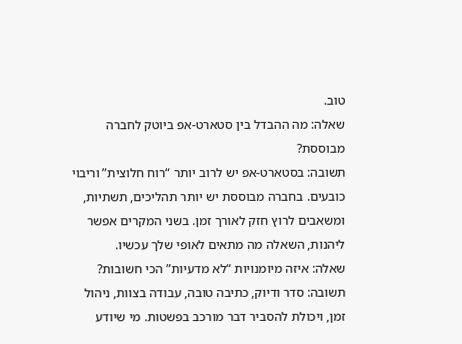טוב.
שאלה: מה ההבדל בין סטארט-אפ ביוטק לחברה מבוססת?
תשובה: בסטארט-אפ יש לרוב יותר “רוח חלוצית” וריבוי כובעים. בחברה מבוססת יש יותר תהליכים, תשתיות, ומשאבים לרוץ חזק לאורך זמן. בשני המקרים אפשר ליהנות, השאלה מה מתאים לאופי שלך עכשיו.
שאלה: איזה מיומנויות “לא מדעיות” הכי חשובות?
תשובה: סדר ודיוק, כתיבה טובה, עבודה בצוות, ניהול זמן, ויכולת להסביר דבר מורכב בפשטות. מי שיודע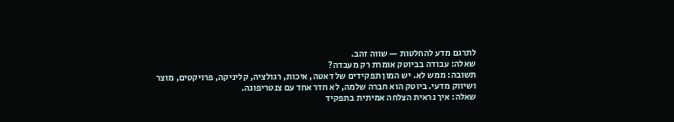לתרגם מדע להחלטות — שווה זהב.
שאלה: עבודה בביוטק אומרת רק מעבדה?
תשובה: ממש לא. יש המון תפקידים של דאטה, איכות, רגולציה, קליניקה, פרויקטים, מוצר ושיווק מדעי. ביוטק הוא חברה שלמה, לא חדר אחד עם צנטריפוגה.
שאלה: איך נראית הצלחה אמיתית בתפקיד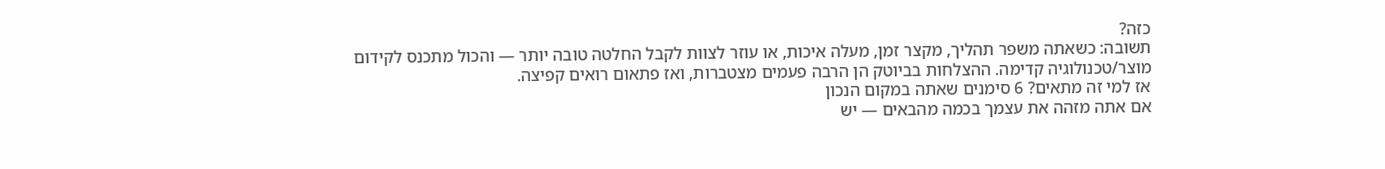כזה?
תשובה: כשאתה משפר תהליך, מקצר זמן, מעלה איכות, או עוזר לצוות לקבל החלטה טובה יותר — והכול מתכנס לקידום מוצר/טכנולוגיה קדימה. ההצלחות בביוטק הן הרבה פעמים מצטברות, ואז פתאום רואים קפיצה.
אז למי זה מתאים? 6 סימנים שאתה במקום הנכון
אם אתה מזהה את עצמך בכמה מהבאים — יש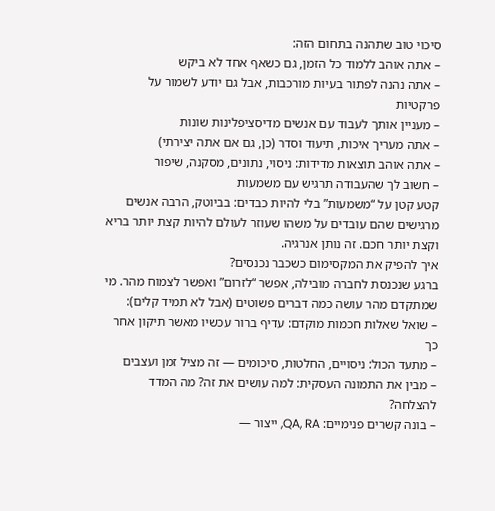סיכוי טוב שתהנה בתחום הזה:
– אתה אוהב ללמוד כל הזמן, גם כשאף אחד לא ביקש
– אתה נהנה לפתור בעיות מורכבות, אבל גם יודע לשמור על פרקטיות
– מעניין אותך לעבוד עם אנשים מדיסציפלינות שונות
– אתה מעריך איכות, תיעוד וסדר (כן, גם אם אתה יצירתי)
– אתה אוהב תוצאות מדידות: ניסוי, נתונים, מסקנה, שיפור
– חשוב לך שהעבודה תרגיש עם משמעות
קטע קטן על “משמעות” בלי להיות כבדים: בביוטק, הרבה אנשים מרגישים שהם עובדים על משהו שעוזר לעולם להיות קצת יותר בריא וקצת יותר חכם. זה נותן אנרגיה.
איך להפיק את המקסימום כשכבר נכנסים?
ברגע שנכנסת לחברה מובילה, אפשר “לזרום” ואפשר לצמוח מהר. מי שמתקדם מהר עושה כמה דברים פשוטים (אבל לא תמיד קלים):
– שואל שאלות חכמות מוקדם: עדיף ברור עכשיו מאשר תיקון אחר כך
– מתעד הכול: ניסויים, החלטות, סיכומים — זה מציל זמן ועצבים
– מבין את התמונה העסקית: למה עושים את זה? מה המדד להצלחה?
– בונה קשרים פנימיים: QA, RA, ייצור —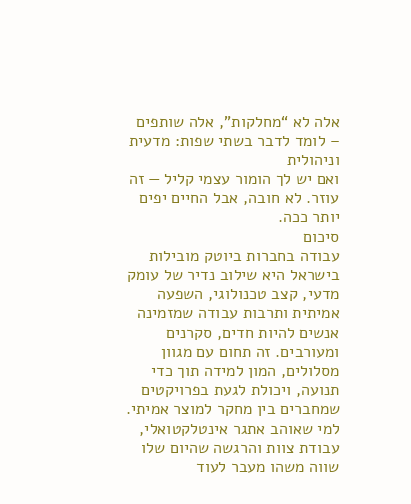אלה לא “מחלקות”, אלה שותפים
– לומד לדבר בשתי שפות: מדעית וניהולית
ואם יש לך הומור עצמי קליל — זה עוזר. לא חובה, אבל החיים יפים יותר ככה.
סיכום
עבודה בחברות ביוטק מובילות בישראל היא שילוב נדיר של עומק מדעי, קצב טכנולוגי, השפעה אמיתית ותרבות עבודה שמזמינה אנשים להיות חדים, סקרנים ומעורבים. זה תחום עם מגוון מסלולים, המון למידה תוך כדי תנועה, ויכולת לגעת בפרויקטים שמחברים בין מחקר למוצר אמיתי. למי שאוהב אתגר אינטלקטואלי, עבודת צוות והרגשה שהיום שלו שווה משהו מעבר לעוד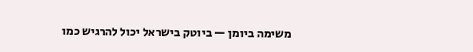משימה ביומן — ביוטק בישראל יכול להרגיש כמו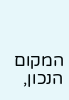המקום הנכון,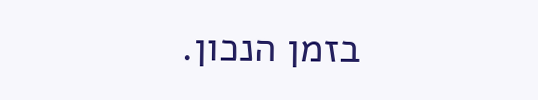בזמן הנכון.